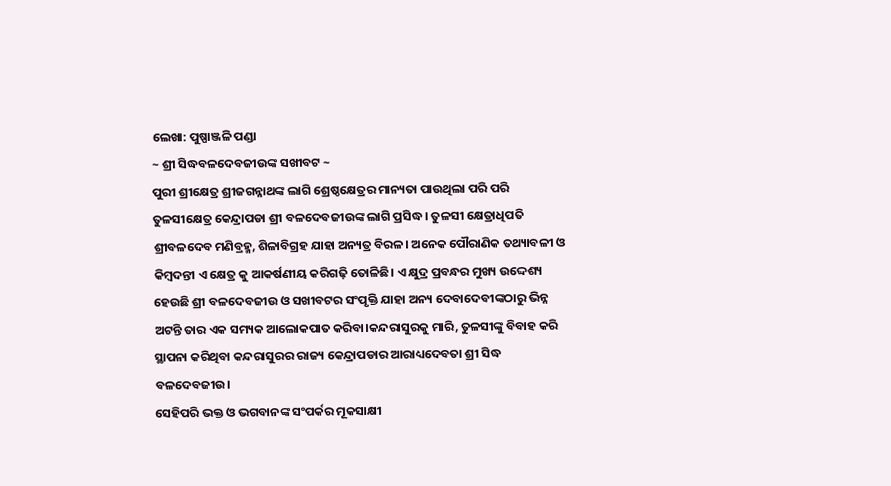ଲେଖା: ପୁଷ୍ପାଞ୍ଜଳି ପଣ୍ଡା
~ ଶ୍ରୀ ସିଦ୍ଧବଳଦେବଜୀଉଙ୍କ ସଖୀବଟ ~
ପୁରୀ ଶ୍ରୀକ୍ଷେତ୍ର ଶ୍ରୀଜଗନ୍ନାଥଙ୍କ ଲାଗି ଶ୍ରେଷ୍ଠକ୍ଷେତ୍ରର ମାନ୍ୟତା ପାଉଥିଲା ପରି ପରି ତୁଳସୀକ୍ଷେତ୍ର କେନ୍ଦ୍ରାପଡା ଶ୍ରୀ ବଳଦେବଜୀଉଙ୍କ ଲାଗି ପ୍ରସିଦ୍ଧ । ତୁଳସୀ କ୍ଷେତ୍ରାଧିପତି ଶ୍ରୀବଳଦେବ ମଣିବ୍ରହ୍ମ, ଶିଳାବିଗ୍ରହ ଯାହା ଅନ୍ୟତ୍ର ବିରଳ। ଅନେକ ପୌରାଣିକ ତଥ୍ୟାବଳୀ ଓ କିମ୍ବଦନ୍ତୀ ଏ କ୍ଷେତ୍ର କୁ ଆକର୍ଷଣୀୟ କରିଗଢ଼ି ତୋଳିଛି। ଏ କ୍ଷୁଦ୍ର ପ୍ରବନ୍ଧର ମୁଖ୍ୟ ଉଦ୍ଦେଶ୍ୟ ହେଉଛି ଶ୍ରୀ ବଳଦେବଜୀଉ ଓ ସଖୀବଟର ସଂପୃକ୍ତି ଯାହା ଅନ୍ୟ ଦେବାଦେବୀଙ୍କଠାରୁ ଭିନ୍ନ ଅଟନ୍ତି ତାର ଏକ ସମ୍ୟକ ଆଲୋକପାତ କରିବା।କନ୍ଦରାସୁରକୁ ମାରି, ତୁଳସୀଙ୍କୁ ବିବାହ କରି ସ୍ଥାପନା କରିଥିବା କନ୍ଦରାସୁରର ରାଜ୍ୟ କେନ୍ଦ୍ରାପଡାର ଆରାଧ୍ୟଦେବତା ଶ୍ରୀ ସିଦ୍ଧ ବଳଦେବଜୀଉ।
ସେହିପରି ଭକ୍ତ ଓ ଭଗବାନଙ୍କ ସଂପର୍କର ମୂକସାକ୍ଷୀ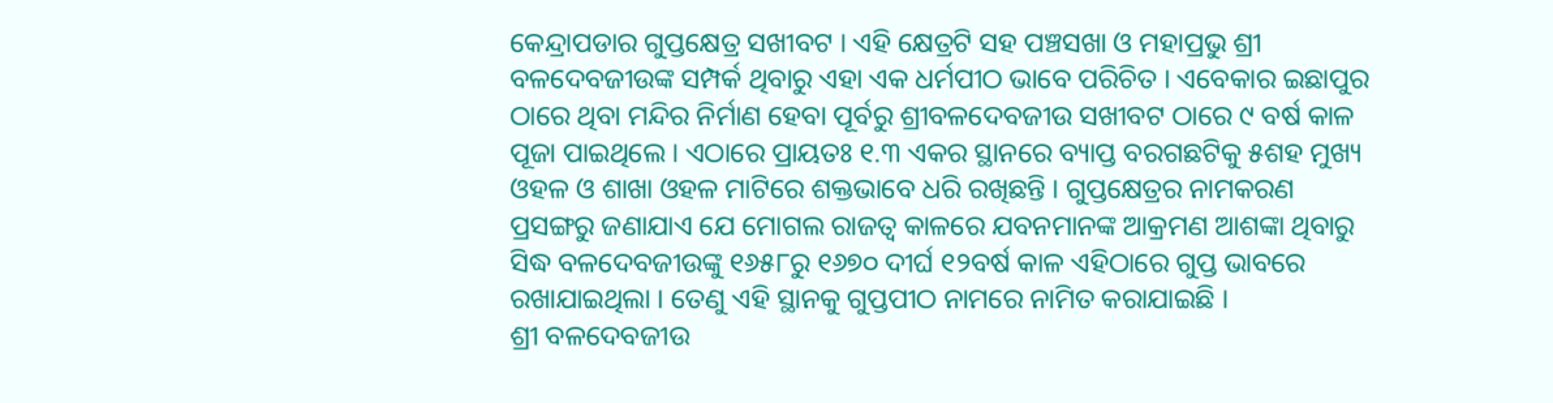କେନ୍ଦ୍ରାପଡାର ଗୁପ୍ତକ୍ଷେତ୍ର ସଖୀବଟ । ଏହି କ୍ଷେତ୍ରଟି ସହ ପଞ୍ଚସଖା ଓ ମହାପ୍ରଭୁ ଶ୍ରୀ ବଳଦେବଜୀଉଙ୍କ ସମ୍ପର୍କ ଥିବାରୁ ଏହା ଏକ ଧର୍ମପୀଠ ଭାବେ ପରିଚିତ । ଏବେକାର ଇଛାପୁର ଠାରେ ଥିବା ମନ୍ଦିର ନିର୍ମାଣ ହେବା ପୂର୍ବରୁ ଶ୍ରୀବଳଦେବଜୀଉ ସଖୀବଟ ଠାରେ ୯ ବର୍ଷ କାଳ ପୂଜା ପାଇଥିଲେ । ଏଠାରେ ପ୍ରାୟତଃ ୧.୩ ଏକର ସ୍ଥାନରେ ବ୍ୟାପ୍ତ ବରଗଛଟିକୁ ୫ଶହ ମୁଖ୍ୟ ଓହଳ ଓ ଶାଖା ଓହଳ ମାଟିରେ ଶକ୍ତଭାବେ ଧରି ରଖିଛନ୍ତି । ଗୁପ୍ତକ୍ଷେତ୍ରର ନାମକରଣ ପ୍ରସଙ୍ଗରୁ ଜଣାଯାଏ ଯେ ମୋଗଲ ରାଜତ୍ୱ କାଳରେ ଯବନମାନଙ୍କ ଆକ୍ରମଣ ଆଶଙ୍କା ଥିବାରୁ ସିଦ୍ଧ ବଳଦେବଜୀଉଙ୍କୁ ୧୬୫୮ରୁ ୧୬୭୦ ଦୀର୍ଘ ୧୨ବର୍ଷ କାଳ ଏହିଠାରେ ଗୁପ୍ତ ଭାବରେ ରଖାଯାଇଥିଲା । ତେଣୁ ଏହି ସ୍ଥାନକୁ ଗୁପ୍ତପୀଠ ନାମରେ ନାମିତ କରାଯାଇଛି ।
ଶ୍ରୀ ବଳଦେବଜୀଉ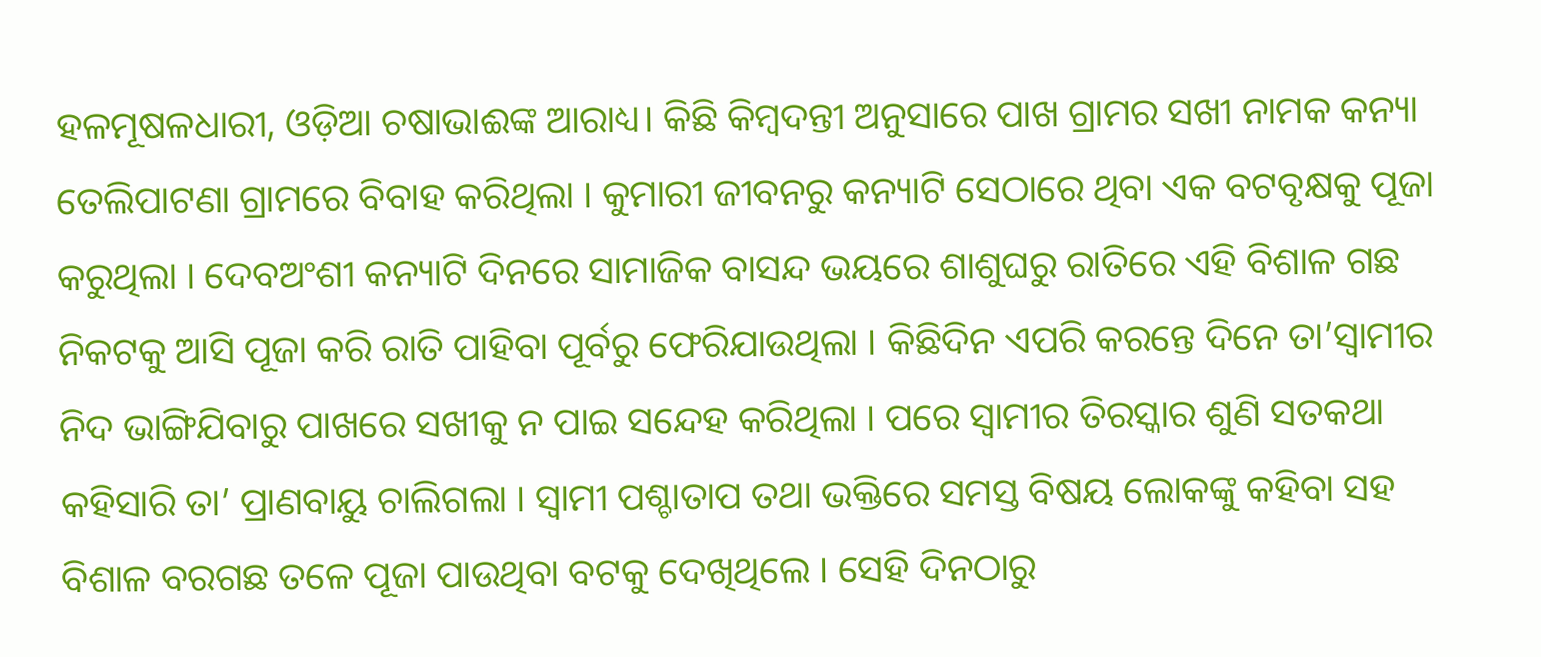ହଳମୂଷଳଧାରୀ, ଓଡ଼ିଆ ଚଷାଭାଈଙ୍କ ଆରାଧ୍ୟ। କିଛି କିମ୍ବଦନ୍ତୀ ଅନୁସାରେ ପାଖ ଗ୍ରାମର ସଖୀ ନାମକ କନ୍ୟା ତେଲିପାଟଣା ଗ୍ରାମରେ ବିବାହ କରିଥିଲା । କୁମାରୀ ଜୀବନରୁ କନ୍ୟାଟି ସେଠାରେ ଥିବା ଏକ ବଟବୃକ୍ଷକୁ ପୂଜା କରୁଥିଲା । ଦେବଅଂଶୀ କନ୍ୟାଟି ଦିନରେ ସାମାଜିକ ବାସନ୍ଦ ଭୟରେ ଶାଶୁଘରୁ ରାତିରେ ଏହି ବିଶାଳ ଗଛ ନିକଟକୁ ଆସି ପୂଜା କରି ରାତି ପାହିବା ପୂର୍ବରୁ ଫେରିଯାଉଥିଲା । କିଛିଦିନ ଏପରି କରନ୍ତେ ଦିନେ ତା’ସ୍ୱାମୀର ନିଦ ଭାଙ୍ଗିଯିବାରୁ ପାଖରେ ସଖୀକୁ ନ ପାଇ ସନ୍ଦେହ କରିଥିଲା । ପରେ ସ୍ୱାମୀର ତିରସ୍କାର ଶୁଣି ସତକଥା କହିସାରି ତା’ ପ୍ରାଣବାୟୁ ଚାଲିଗଲା । ସ୍ୱାମୀ ପଶ୍ଚାତାପ ତଥା ଭକ୍ତିରେ ସମସ୍ତ ବିଷୟ ଲୋକଙ୍କୁ କହିବା ସହ ବିଶାଳ ବରଗଛ ତଳେ ପୂଜା ପାଉଥିବା ବଟକୁ ଦେଖିଥିଲେ । ସେହି ଦିନଠାରୁ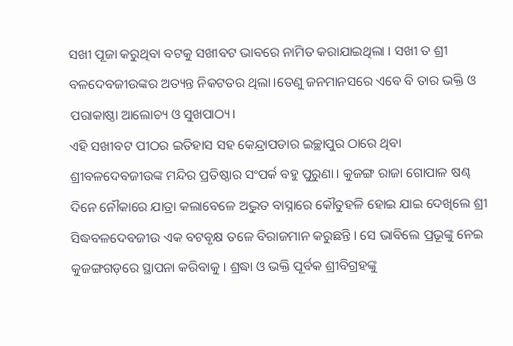ସଖୀ ପୂଜା କରୁଥିବା ବଟକୁ ସଖୀବଟ ଭାବରେ ନାମିତ କରାଯାଇଥିଲା । ସଖୀ ତ ଶ୍ରୀ ବଳଦେବଜୀଉଙ୍କର ଅତ୍ୟନ୍ତ ନିକଟତର ଥିଲା।ତେଣୁ ଜନମାନସରେ ଏବେ ବି ତାର ଭକ୍ତି ଓ ପରାକାଷ୍ଠା ଆଲୋଚ୍ୟ ଓ ସୁଖପାଠ୍ୟ।
ଏହି ସଖୀବଟ ପୀଠର ଇତିହାସ ସହ କେନ୍ଦ୍ରାପଡାର ଇଚ୍ଛାପୁର ଠାରେ ଥିବା ଶ୍ରୀବଳଦେବଜୀଉଙ୍କ ମନ୍ଦିର ପ୍ରତିଷ୍ଠାର ସଂପର୍କ ବହୁ ପୁରୁଣା। କୁଜଙ୍ଗ ରାଜା ଗୋପାଳ ଷଣ୍ଢ ଦିନେ ନୌକାରେ ଯାତ୍ରା କଲାବେଳେ ଅଦ୍ଭୁତ ବାସ୍ନାରେ କୌତୁହଳି ହୋଇ ଯାଇ ଦେଖିଲେ ଶ୍ରୀ ସିଦ୍ଧବଳଦେବଜୀଉ ଏକ ବଟବୃକ୍ଷ ତଳେ ବିରାଜମାନ କରୁଛନ୍ତି। ସେ ଭାବିଲେ ପ୍ରଭୂଙ୍କୁ ନେଇ କୁଜଙ୍ଗଗଡ଼ରେ ସ୍ଥାପନା କରିବାକୁ । ଶ୍ରଦ୍ଧା ଓ ଭକ୍ତି ପୂର୍ବକ ଶ୍ରୀବିଗ୍ରହଙ୍କୁ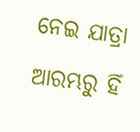ନେଇ ଯାତ୍ରା ଆରମ୍ଭରୁ ହିଁ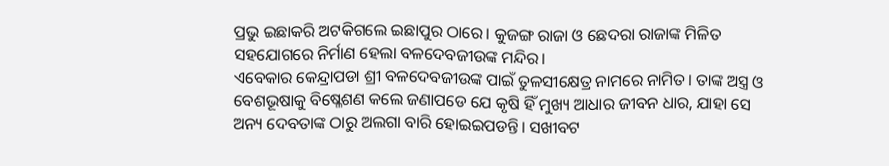ପ୍ରଭୁ ଇଛାକରି ଅଟକିଗଲେ ଇଛାପୁର ଠାରେ। କୁଜଙ୍ଗ ରାଜା ଓ ଛେଦରା ରାଜାଙ୍କ ମିଳିତ ସହଯୋଗରେ ନିର୍ମାଣ ହେଲା ବଳଦେବଜୀଉଙ୍କ ମନ୍ଦିର।
ଏବେକାର କେନ୍ଦ୍ରାପଡା ଶ୍ରୀ ବଳଦେବଜୀଉଙ୍କ ପାଇଁ ତୁଳସୀକ୍ଷେତ୍ର ନାମରେ ନାମିତ। ତାଙ୍କ ଅସ୍ତ୍ର ଓ ବେଶଭୂଷାକୁ ବିଷ୍ଳେଶଣ କଲେ ଜଣାପଡେ ଯେ କୃଷି ହିଁ ମୁଖ୍ୟ ଆଧାର ଜୀବନ ଧାର, ଯାହା ସେ ଅନ୍ୟ ଦେବତାଙ୍କ ଠାରୁ ଅଲଗା ବାରି ହୋଇଇପଡନ୍ତି। ସଖୀବଟ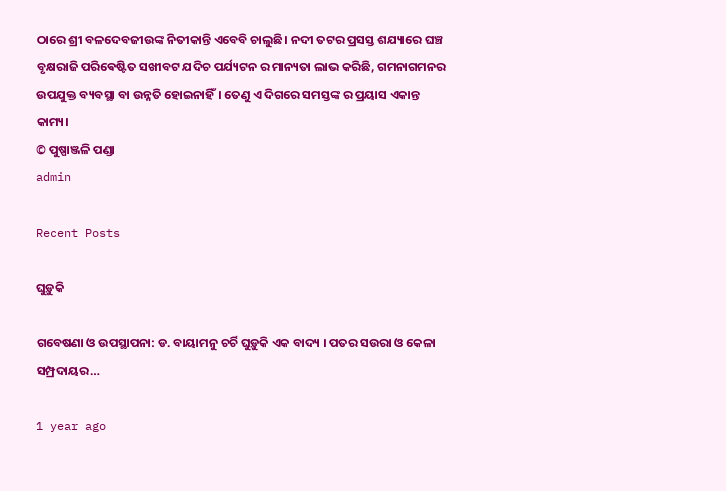ଠାରେ ଶ୍ରୀ ବଳଦେବଜୀଉଙ୍କ ନିତୀକାନ୍ତି ଏବେବି ଚାଲୁଛି। ନଦୀ ତଟର ପ୍ରସସ୍ତ ଶଯ୍ୟାରେ ଘଞ୍ଚ ବୃକ୍ଷରାଜି ପରିଵେଷ୍ଟିତ ସଖୀବଟ ଯଦିଚ ପର୍ଯ୍ୟଟନ ର ମାନ୍ୟତା ଲାଭ କରିଛି, ଗମନାଗମନର ଉପଯୁକ୍ତ ବ୍ୟବସ୍ଥା ବା ଉନ୍ନତି ହୋଇନାହିଁ। ତେଣୁ ଏ ଦିଗରେ ସମସ୍ତଙ୍କ ର ପ୍ରୟାସ ଏକାନ୍ତ କାମ୍ୟ।
© ପୁଷ୍ପାଞ୍ଜଳି ପଣ୍ଡା
admin

Recent Posts

ଘୁଡ଼ୁକି

ଗବେଷଣା ଓ ଉପସ୍ଥାପନା: ଡ. ବାୟାମନୁ ଚର୍ଚି ଘୁଡ଼ୁକି ଏକ ବାଦ୍ୟ । ପତର ସଉରା ଓ କେଳା ସମ୍ପ୍ରଦାୟର…

1 year ago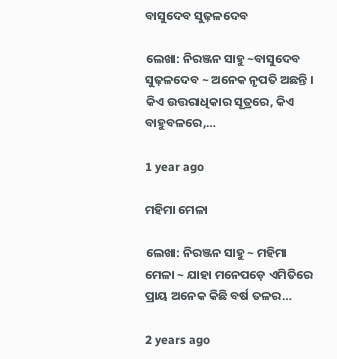ବାସୁଦେବ ସୁଢ଼ଳଦେବ

ଲେଖା: ନିରଞ୍ଜନ ସାହୁ ~ବାସୁଦେବ ସୁଢ଼ଳଦେବ ~ ଅନେକ ନୃପତି ଅଛନ୍ତି । କିଏ ଉତ୍ତରାଧିକାର ସୂତ୍ରରେ, କିଏ ବାହୁବଳରେ,…

1 year ago

ମହିମା ମେଳା

ଲେଖା: ନିରଞ୍ଜନ ସାହୁ ~ ମହିମା ମେଳା ~ ଯାହା ମନେପଡ଼େ ଏମିତିରେ ପ୍ରାୟ ଅନେକ କିଛି ବର୍ଷ ତଳର…

2 years ago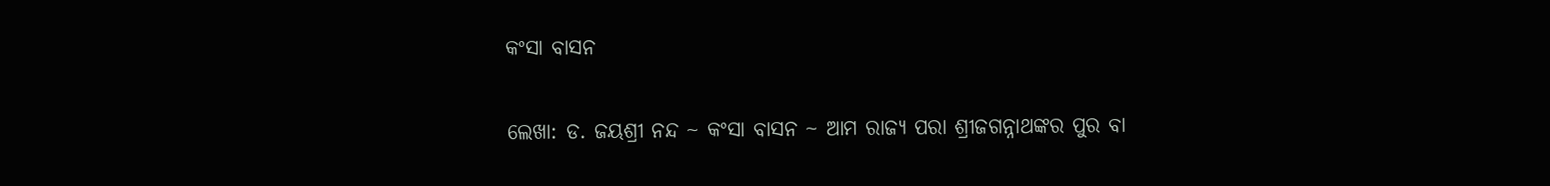କଂସା ବାସନ

ଲେଖା: ଡ. ଜୟଶ୍ରୀ ନନ୍ଦ ~ କଂସା ବାସନ ~ ଆମ ରାଜ୍ୟ ପରା ଶ୍ରୀଜଗନ୍ନାଥଙ୍କର ପୁର ବା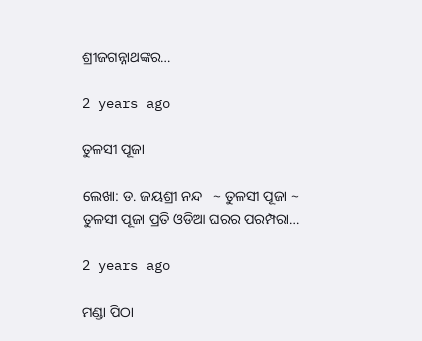ଶ୍ରୀଜଗନ୍ନାଥଙ୍କର…

2 years ago

ତୁଳସୀ ପୂଜା

ଲେଖା: ଡ. ଜୟଶ୍ରୀ ନନ୍ଦ   ~ ତୁଳସୀ ପୂଜା ~ ତୁଳସୀ ପୂଜା ପ୍ରତି ଓଡିଆ ଘରର ପରମ୍ପରା…

2 years ago

ମଣ୍ଡା ପିଠା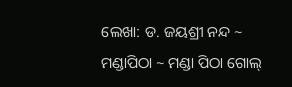ଲେଖା: ଡ. ଜୟଶ୍ରୀ ନନ୍ଦ ~ ମଣ୍ଡାପିଠା ~ ମଣ୍ଡା ପିଠା ଗୋଲ୍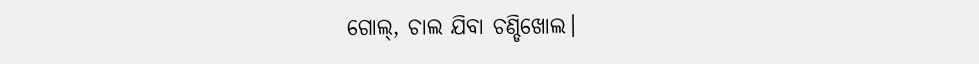ଗୋଲ୍, ଚାଲ ଯିବା ଚଣ୍ଡିଖୋଲ।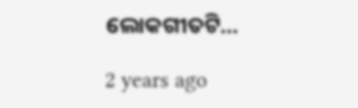ଲୋକଗୀତଟି…

2 years ago